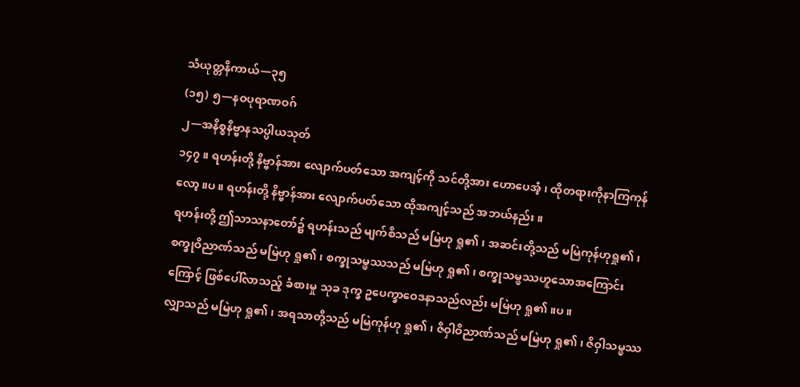သံယုတ္တနိကာယ်—၃၅
(၁၅) ၅—နဝပုရာဏဝဂ်
၂—အနိစ္စနိဗ္ဗာနသပ္ပါယသုတ်
၁၄၇။ ရဟန်းတို့ နိဗ္ဗာန်အား လျောက်ပတ်သော အကျင့်ကို သင်တို့အား ဟောပေအံ့၊ ထိုတရားကိုနာကြကုန်လော့။ပ။ ရဟန်းတို့ နိဗ္ဗာန်အား လျောက်ပတ်သော ထိုအကျင့်သည် အဘယ်နည်း။
ရဟန်းတို့ ဤသာသနာတော်၌ ရဟန်းသည် မျက်စိသည် မမြဲဟု ရှု၏၊ အဆင်းတို့သည် မမြဲကုန်ဟုရှု၏၊ စက္ခုဝိညာဏ်သည် မမြဲဟု ရှု၏၊ စက္ခုသမ္ဖဿသည် မမြဲဟု ရှု၏၊ စက္ခုသမ္ဖဿဟူသောအကြောင်းကြောင့် ဖြစ်ပေါ်လာသည့် ခံစားမှု သုခ ဒုက္ခ ဥပေက္ခာဝေဒနာသည်လည်း မမြဲဟု ရှု၏။ပ။
လျှာသည် မမြဲဟု ရှု၏၊ အရသာတို့သည် မမြဲကုန်ဟု ရှု၏၊ ဇိဝှါဝိညာဏ်သည် မမြဲဟု ရှု၏၊ ဇိဝှါသမ္ဖဿ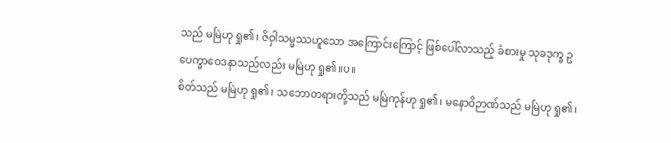သည် မမြဲဟု ရှု၏၊ ဇိဝှါသမ္ဖဿဟူသော အကြောင်းကြောင့် ဖြစ်ပေါ်လာသည့် ခံစားမှု သုခဒုက္ခ ဥပေက္ခာဝေဒနာသည်လည်း မမြဲဟု ရှု၏။ပ။
စိတ်သည် မမြဲဟု ရှု၏၊ သဘောတရားတို့သည် မမြဲကုန်ဟု ရှု၏၊ မနောဝိဉာဏ်သည် မမြဲဟု ရှု၏၊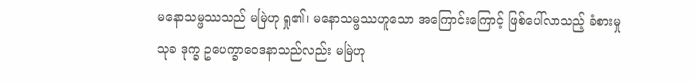မနောသမ္ဖဿသည် မမြဲဟု ရှု၏၊ မနောသမ္ဖဿဟူသော အကြောင်းကြောင့် ဖြစ်ပေါ်လာသည့် ခံစားမှုသုခ ဒုက္ခ ဥပေက္ခာဝေဒနာသည်လည်း မမြဲဟု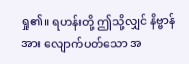ရှု၏။ ရဟန်းတို့ ဤသို့လျှင် နိဗ္ဗာန်အား လျောက်ပတ်သော အ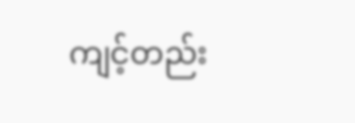ကျင့်တည်း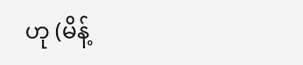ဟု (မိန့်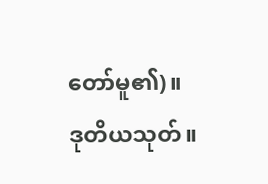တော်မူ၏)။
ဒုတိယသုတ်။